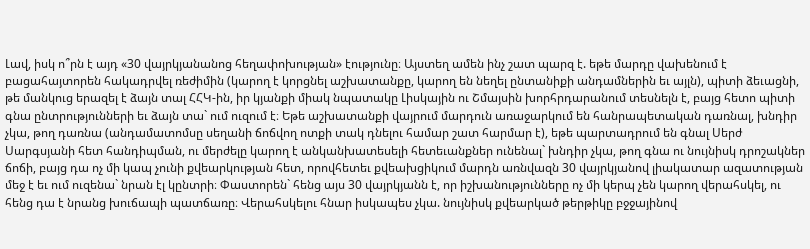Լավ, իսկ ո՞րն է այդ «30 վայրկյանանոց հեղափոխության» էությունը։ Այստեղ ամեն ինչ շատ պարզ է. եթե մարդը վախենում է բացահայտորեն հակադրվել ռեժիմին (կարող է կորցնել աշխատանքը, կարող են նեղել ընտանիքի անդամներին եւ այլն), պիտի ձեւացնի, թե մանկուց երազել է ձայն տալ ՀՀԿ-ին, իր կյանքի միակ նպատակը Լիսկային ու Շմայսին խորհրդարանում տեսնելն է, բայց հետո պիտի գնա ընտրությունների եւ ձայն տա` ում ուզում է։ Եթե աշխատանքի վայրում մարդուն առաջարկում են հանրապետական դառնալ, խնդիր չկա, թող դառնա (անդամատոմսը սեղանի ճոճվող ոտքի տակ դնելու համար շատ հարմար է), եթե պարտադրում են գնալ Սերժ Սարգսյանի հետ հանդիպման, ու մերժելը կարող է անկանխատեսելի հետեւանքներ ունենալ` խնդիր չկա, թող գնա ու նույնիսկ դրոշակներ ճոճի, բայց դա ոչ մի կապ չունի քվեարկության հետ, որովհետեւ քվեախցիկում մարդն առնվազն 30 վայրկյանով լիակատար ազատության մեջ է եւ ում ուզենա` նրան էլ կընտրի։ Փաստորեն` հենց այս 30 վայրկյանն է, որ իշխանությունները ոչ մի կերպ չեն կարող վերահսկել, ու հենց դա է նրանց խուճապի պատճառը։ Վերահսկելու հնար իսկապես չկա. նույնիսկ քվեարկած թերթիկը բջջայինով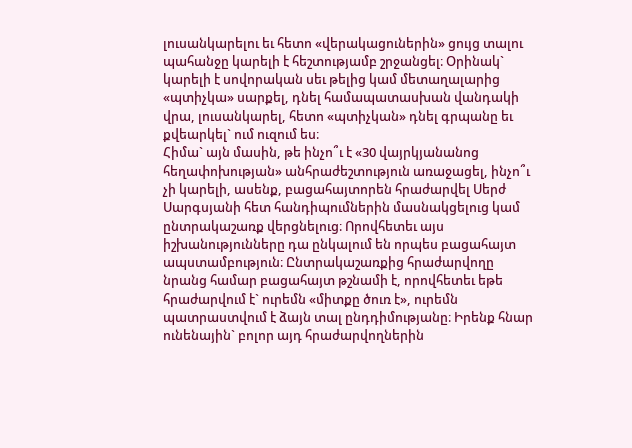լուսանկարելու եւ հետո «վերակացուներին» ցույց տալու պահանջը կարելի է հեշտությամբ շրջանցել։ Օրինակ` կարելի է սովորական սեւ թելից կամ մետաղալարից «պտիչկա» սարքել, դնել համապատասխան վանդակի վրա, լուսանկարել, հետո «պտիչկան» դնել գրպանը եւ քվեարկել` ում ուզում ես։
Հիմա` այն մասին, թե ինչո՞ւ է «30 վայրկյանանոց հեղափոխության» անհրաժեշտություն առաջացել, ինչո՞ւ չի կարելի, ասենք, բացահայտորեն հրաժարվել Սերժ Սարգսյանի հետ հանդիպումներին մասնակցելուց կամ ընտրակաշառք վերցնելուց։ Որովհետեւ այս իշխանությունները դա ընկալում են որպես բացահայտ ապստամբություն։ Ընտրակաշառքից հրաժարվողը նրանց համար բացահայտ թշնամի է, որովհետեւ եթե հրաժարվում է` ուրեմն «միտքը ծուռ է», ուրեմն պատրաստվում է ձայն տալ ընդդիմությանը։ Իրենք հնար ունենային` բոլոր այդ հրաժարվողներին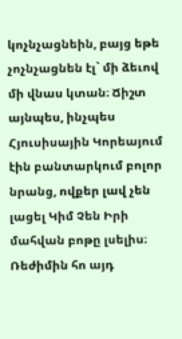կոչնչացնեին, բայց եթե չոչնչացնեն էլ` մի ձեւով մի վնաս կտան։ Ճիշտ այնպես, ինչպես Հյուսիսային Կորեայում էին բանտարկում բոլոր նրանց, ովքեր լավ չեն լացել Կիմ Չեն Իրի մահվան բոթը լսելիս։ Ռեժիմին հո այդ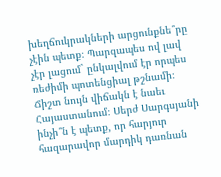խեղճուկրակների արցունքնե՞րը չէին պետք։ Պարզապես ով լավ չէր լացում` ընկալվում էր որպես ռեժիմի պոտենցիալ թշնամի։ Ճիշտ նույն վիճակն է նաեւ Հայաստանում։ Սերժ Սարգսյանի ինչի՞ն է պետք, որ հարյուր հազարավոր մարդիկ դառնան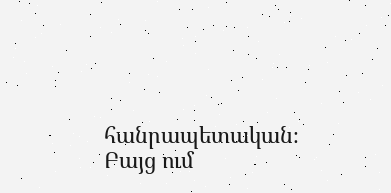հանրապետական։ Բայց ում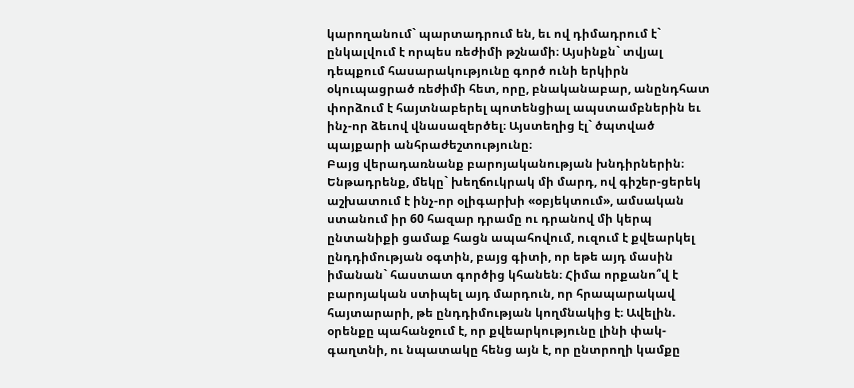կարողանում` պարտադրում են, եւ ով դիմադրում է` ընկալվում է որպես ռեժիմի թշնամի։ Այսինքն` տվյալ դեպքում հասարակությունը գործ ունի երկիրն օկուպացրած ռեժիմի հետ, որը, բնականաբար, անընդհատ փորձում է հայտնաբերել պոտենցիալ ապստամբներին եւ ինչ-որ ձեւով վնասազերծել։ Այստեղից էլ` ծպտված պայքարի անհրաժեշտությունը։
Բայց վերադառնանք բարոյականության խնդիրներին։ Ենթադրենք, մեկը` խեղճուկրակ մի մարդ, ով գիշեր-ցերեկ աշխատում է ինչ-որ օլիգարխի «օբյեկտում», ամսական ստանում իր 60 հազար դրամը ու դրանով մի կերպ ընտանիքի ցամաք հացն ապահովում, ուզում է քվեարկել ընդդիմության օգտին, բայց գիտի, որ եթե այդ մասին իմանան` հաստատ գործից կհանեն։ Հիմա որքանո՞վ է բարոյական ստիպել այդ մարդուն, որ հրապարակավ հայտարարի, թե ընդդիմության կողմնակից է։ Ավելին. օրենքը պահանջում է, որ քվեարկությունը լինի փակ-գաղտնի, ու նպատակը հենց այն է, որ ընտրողի կամքը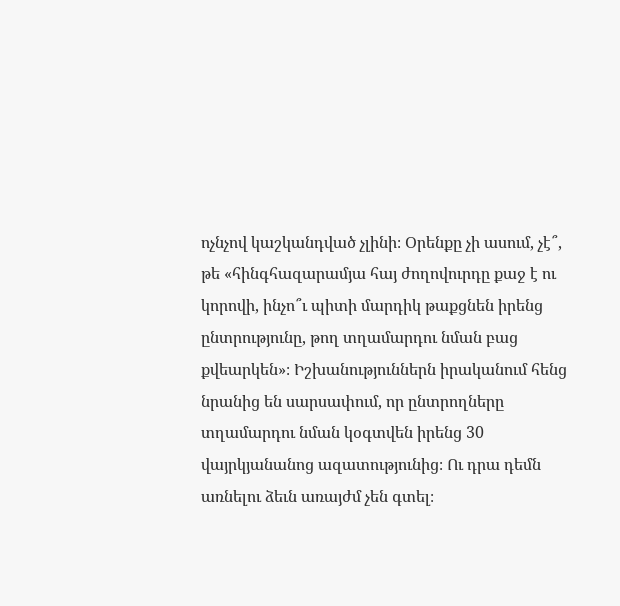ոչնչով կաշկանդված չլինի։ Օրենքը չի ասում, չէ՞, թե «հինգհազարամյա հայ ժողովուրդը քաջ է ու կորովի, ինչո՞ւ պիտի մարդիկ թաքցնեն իրենց ընտրությունը, թող տղամարդու նման բաց քվեարկեն»։ Իշխանություններն իրականում հենց նրանից են սարսափում, որ ընտրողները տղամարդու նման կօգտվեն իրենց 30 վայրկյանանոց ազատությունից։ Ու դրա դեմն առնելու ձեւն առայժմ չեն գտել։